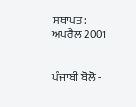ਸਥਾਪਤ: ਅਪਰੈਲ 2001


ਪੰਜਾਬੀ ਬੋਲੋ -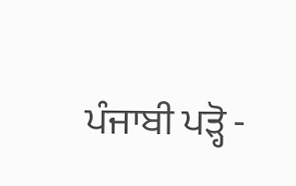ਪੰਜਾਬੀ ਪੜ੍ਹੋ -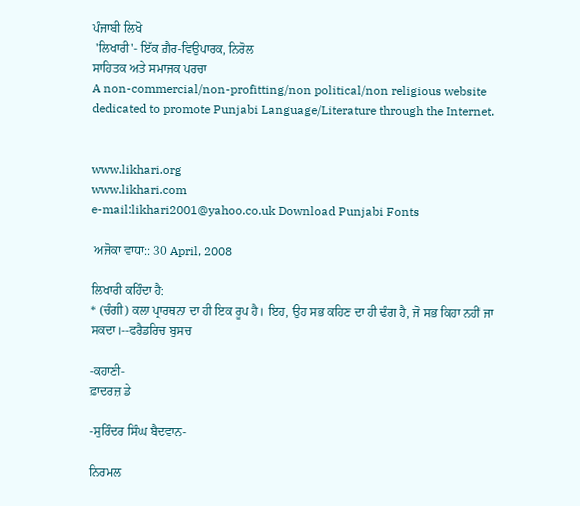ਪੰਜਾਬੀ ਲਿਖੋ
 'ਲਿਖਾਰੀ'- ਇੱਕ ਗ਼ੈਰ-ਵਿਉਪਾਰਕ, ਨਿਰੋਲ
ਸਾਹਿਤਕ ਅਤੇ ਸਮਾਜਕ ਪਰਚਾ
A non-commercial/non-profitting/non political/non religious website dedicated to promote Punjabi Language/Literature through the Internet.


www.likhari.org
www.likhari.com
e-mail:likhari2001@yahoo.co.uk Download Punjabi Fonts

 ਅਜੋਕਾ ਵਾਧਾ:: 30 April, 2008

ਲਿਖਾਰੀ ਕਹਿੰਦਾ ਹੈ:
* (ਚੰਗੀ) ਕਲਾ ਪ੍ਰਾਰਥਨਾ ਦਾ ਹੀ ਇਕ ਰੂਪ ਹੈ। ਇਹ, ਉਹ ਸਭ ਕਹਿਣ ਦਾ ਹੀ ਢੰਗ ਹੈ, ਜੋ ਸਭ ਕਿਹਾ ਨਹੀਂ ਜਾ ਸਕਦਾ।--ਫਰੈਡਰਿਚ ਬੁਸਚ

-ਕਹਾਣੀ-
ਫ਼ਾਦਰਜ਼ ਡੇ

-ਸੁਰਿੰਦਰ ਸਿੰਘ ਬੈਦਵਾਨ-

ਨਿਰਮਲ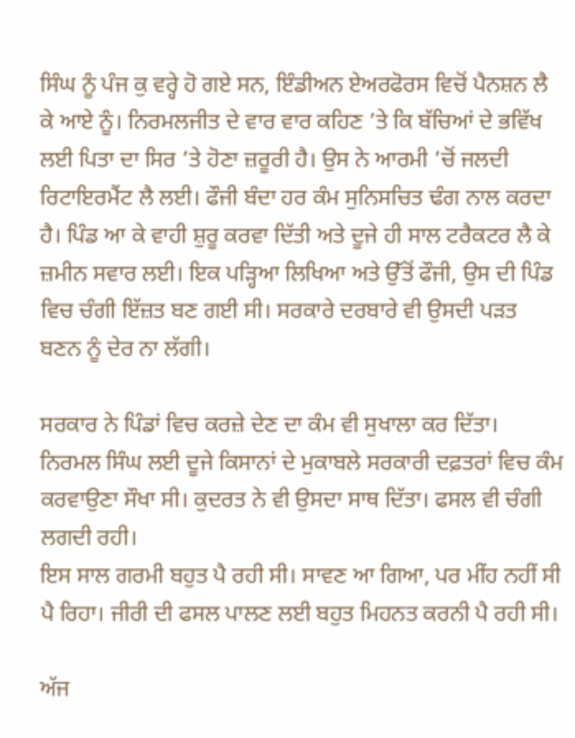ਸਿੰਘ ਨੂੰ ਪੰਜ ਕੁ ਵਰ੍ਹੇ ਹੋ ਗਏ ਸਨ, ਇੰਡੀਅਨ ਏਅਰਫੋਰਸ ਵਿਚੋਂ ਪੈਨਸ਼ਨ ਲੈ ਕੇ ਆਏ ਨੂੰ। ਨਿਰਮਲਜੀਤ ਦੇ ਵਾਰ ਵਾਰ ਕਹਿਣ ’ਤੇ ਕਿ ਬੱਚਿਆਂ ਦੇ ਭਵਿੱਖ ਲਈ ਪਿਤਾ ਦਾ ਸਿਰ ’ਤੇ ਹੋਣਾ ਜ਼ਰੂਰੀ ਹੈ। ਉਸ ਨੇ ਆਰਮੀ ’ਚੋਂ ਜਲਦੀ ਰਿਟਾਇਰਮੈਂਟ ਲੈ ਲਈ। ਫੌਜੀ ਬੰਦਾ ਹਰ ਕੰਮ ਸੁਨਿਸਚਿਤ ਢੰਗ ਨਾਲ ਕਰਦਾ ਹੈ। ਪਿੰਡ ਆ ਕੇ ਵਾਹੀ ਸ਼ੁਰੂ ਕਰਵਾ ਦਿੱਤੀ ਅਤੇ ਦੂਜੇ ਹੀ ਸਾਲ ਟਰੈਕਟਰ ਲੈ ਕੇ ਜ਼ਮੀਨ ਸਵਾਰ ਲਈ। ਇਕ ਪੜ੍ਹਿਆ ਲਿਖਿਆ ਅਤੇ ਉੱਤੋਂ ਫੌਜੀ, ਉਸ ਦੀ ਪਿੰਡ ਵਿਚ ਚੰਗੀ ਇੱਜ਼ਤ ਬਣ ਗਈ ਸੀ। ਸਰਕਾਰੇ ਦਰਬਾਰੇ ਵੀ ਉਸਦੀ ਪੜਤ ਬਣਨ ਨੂੰ ਦੇਰ ਨਾ ਲੱਗੀ।

ਸਰਕਾਰ ਨੇ ਪਿੰਡਾਂ ਵਿਚ ਕਰਜ਼ੇ ਦੇਣ ਦਾ ਕੰਮ ਵੀ ਸੁਖਾਲਾ ਕਰ ਦਿੱਤਾ। ਨਿਰਮਲ ਸਿੰਘ ਲਈ ਦੂਜੇ ਕਿਸਾਨਾਂ ਦੇ ਮੁਕਾਬਲੇ ਸਰਕਾਰੀ ਦਫ਼ਤਰਾਂ ਵਿਚ ਕੰਮ ਕਰਵਾਉਣਾ ਸੌਖਾ ਸੀ। ਕੁਦਰਤ ਨੇ ਵੀ ਉਸਦਾ ਸਾਥ ਦਿੱਤਾ। ਫਸਲ ਵੀ ਚੰਗੀ ਲਗਦੀ ਰਹੀ।
ਇਸ ਸਾਲ ਗਰਮੀ ਬਹੁਤ ਪੈ ਰਹੀ ਸੀ। ਸਾਵਣ ਆ ਗਿਆ, ਪਰ ਮੀਂਹ ਨਹੀਂ ਸੀ ਪੈ ਰਿਹਾ। ਜੀਰੀ ਦੀ ਫਸਲ ਪਾਲਣ ਲਈ ਬਹੁਤ ਮਿਹਨਤ ਕਰਨੀ ਪੈ ਰਹੀ ਸੀ।

ਅੱਜ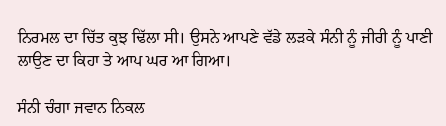ਨਿਰਮਲ ਦਾ ਚਿੱਤ ਕੁਝ ਢਿੱਲਾ ਸੀ। ਉਸਨੇ ਆਪਣੇ ਵੱਡੇ ਲੜਕੇ ਸੰਨੀ ਨੂੰ ਜੀਰੀ ਨੂੰ ਪਾਣੀ ਲਾਉਣ ਦਾ ਕਿਹਾ ਤੇ ਆਪ ਘਰ ਆ ਗਿਆ।

ਸੰਨੀ ਚੰਗਾ ਜਵਾਨ ਨਿਕਲ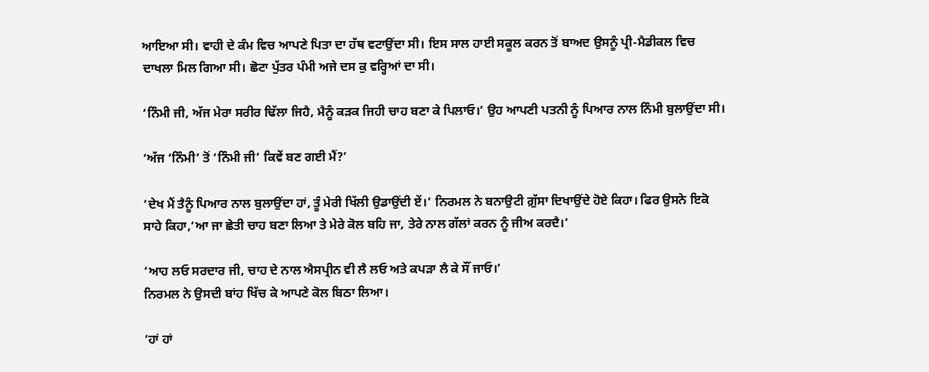ਆਇਆ ਸੀ। ਵਾਹੀ ਦੇ ਕੰਮ ਵਿਚ ਆਪਣੇ ਪਿਤਾ ਦਾ ਹੱਥ ਵਟਾਉਂਦਾ ਸੀ। ਇਸ ਸਾਲ ਹਾਈ ਸਕੂਲ ਕਰਨ ਤੋਂ ਬਾਅਦ ਉਸਨੂੰ ਪ੍ਰੀ-ਮੈਡੀਕਲ ਵਿਚ ਦਾਖਲਾ ਮਿਲ ਗਿਆ ਸੀ। ਛੋਟਾ ਪੁੱਤਰ ਪੰਮੀ ਅਜੇ ਦਸ ਕੁ ਵਰ੍ਹਿਆਂ ਦਾ ਸੀ।

‘ਨਿੰਮੀ ਜੀ, ਅੱਜ ਮੇਰਾ ਸਰੀਰ ਢਿੱਲਾ ਜਿਹੈ, ਮੈਨੂੰ ਕੜਕ ਜਿਹੀ ਚਾਹ ਬਣਾ ਕੇ ਪਿਲਾਓ।’ ਉਹ ਆਪਣੀ ਪਤਨੀ ਨੂੰ ਪਿਆਰ ਨਾਲ ਨਿੰਮੀ ਬੁਲਾਉਂਦਾ ਸੀ।

‘ਅੱਜ ‘ਨਿੰਮੀ’ ਤੋਂ ‘ਨਿੰਮੀ ਜੀ’ ਕਿਵੇਂ ਬਣ ਗਈ ਮੈਂ?’

‘ਦੇਖ ਮੈਂ ਤੈਨੂੰ ਪਿਆਰ ਨਾਲ ਬੁਲਾਉਂਦਾ ਹਾਂ, ਤੂੰ ਮੇਰੀ ਖਿੱਲੀ ਉਡਾਉਂਦੀ ਏਂ।’ ਨਿਰਮਲ ਨੇ ਬਨਾਉਟੀ ਗ਼ੁੱਸਾ ਦਿਖਾਉਂਦੇ ਹੋਏ ਕਿਹਾ। ਫਿਰ ਉਸਨੇ ਇਕੋ ਸਾਹੇ ਕਿਹਾ,‘ਆ ਜਾ ਛੇਤੀ ਚਾਹ ਬਣਾ ਲਿਆ ਤੇ ਮੇਰੇ ਕੋਲ ਬਹਿ ਜਾ, ਤੇਰੇ ਨਾਲ ਗੱਲਾਂ ਕਰਨ ਨੂੰ ਜੀਅ ਕਰਦੈ।’

‘ਆਹ ਲਓ ਸਰਦਾਰ ਜੀ, ਚਾਹ ਦੇ ਨਾਲ ਐਸਪ੍ਰੀਨ ਵੀ ਲੈ ਲਓ ਅਤੇ ਕਪੜਾ ਲੈ ਕੇ ਸੌਂ ਜਾਓ।’
ਨਿਰਮਲ ਨੇ ਉਸਦੀ ਬਾਂਹ ਖਿੱਚ ਕੇ ਆਪਣੇ ਕੋਲ ਬਿਠਾ ਲਿਆ।

‘ਹਾਂ ਹਾਂ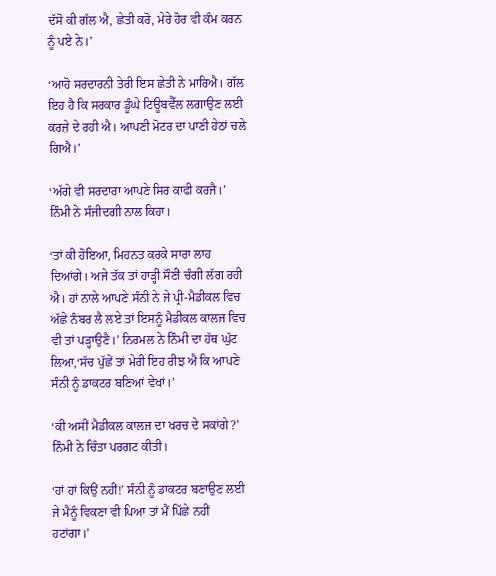ਦੱਸੋ ਕੀ ਗੱਲ ਐ, ਛੇਤੀ ਕਰੋ, ਮੇਰੇ ਹੋਰ ਵੀ ਕੰਮ ਕਰਨ ਨੂੰ ਪਏ ਨੇ।’

‘ਆਹੋ ਸਰਦਾਰਨੀ ਤੇਰੀ ਇਸ ਛੇਤੀ ਨੇ ਮਾਰਿਐ। ਗੱਲ ਇਹ ਹੈ ਕਿ ਸਰਕਾਰ ਡੂੰਘੇ ਟਿਊਬਵੈੱਲ ਲਗਾਉਣ ਲਈ ਕਰਜ਼ੇ ਦੇ ਰਹੀ ਐ। ਆਪਣੀ ਮੋਟਰ ਦਾ ਪਾਣੀ ਹੇਠਾਂ ਚਲੇ ਗਿਐ।’

‘ਅੱਗੇ ਵੀ ਸਰਦਾਰਾ ਆਪਣੇ ਸਿਰ ਕਾਫੀ ਕਰਜੈ।’ ਨਿੰਮੀ ਨੇ ਸੰਜੀਦਗੀ ਨਾਲ ਕਿਹਾ।

‘ਤਾਂ ਕੀ ਹੋਇਆ, ਮਿਹਨਤ ਕਰਕੇ ਸਾਰਾ ਲਾਹ ਦਿਆਂਗੇ। ਅਜੇ ਤੱਕ ਤਾਂ ਹਾੜ੍ਹੀ ਸੌਣੀ ਚੰਗੀ ਲੱਗ ਰਹੀ ਐ। ਹਾਂ ਨਾਲੇ ਆਪਣੇ ਸੰਨੀ ਨੇ ਜੇ ਪ੍ਰੀ-ਮੈਡੀਕਲ ਵਿਚ ਅੱਛੇ ਨੰਬਰ ਲੈ ਲਏ ਤਾਂ ਇਸਨੂੰ ਮੈਡੀਕਲ ਕਾਲਜ ਵਿਚ ਵੀ ਤਾਂ ਪੜ੍ਹਾਉਣੈ।’ ਨਿਰਮਲ ਨੇ ਨਿੰਮੀ ਦਾ ਹੱਥ ਘੁੱਟ ਲਿਆ,‘ਸੱਚ ਪੁੱਛੇਂ ਤਾਂ ਮੇਰੀ ਇਹ ਰੀਝ ਐ ਕਿ ਆਪਣੇ ਸੰਨੀ ਨੂੰ ਡਾਕਟਰ ਬਣਿਆਂ ਵੇਖਾਂ।’

‘ਕੀ ਅਸੀਂ ਮੈਡੀਕਲ ਕਾਲਜ ਦਾ ਖਰਚ ਦੇ ਸਕਾਂਗੇ?’ ਨਿੰਮੀ ਨੇ ਚਿੰਤਾ ਪਰਗਟ ਕੀਤੀ।

‘ਹਾਂ ਹਾਂ ਕਿਉਂ ਨਹੀਂ!’ ਸੰਨੀ ਨੂੰ ਡਾਕਟਰ ਬਣਾਉਣ ਲਈ ਜੇ ਮੈਨੂੰ ਵਿਕਣਾ ਵੀ ਪਿਆ ਤਾਂ ਮੈਂ ਪਿੱਛੇ ਨਹੀਂ ਹਟਾਂਗਾ।’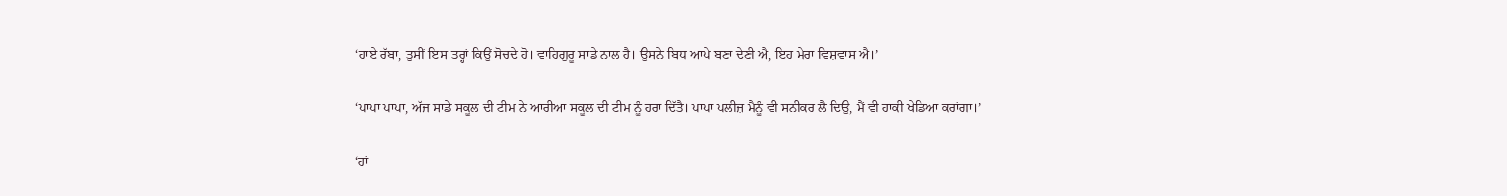‘ਹਾਏ ਰੱਬਾ, ਤੁਸੀਂ ਇਸ ਤਰ੍ਹਾਂ ਕਿਉਂ ਸੋਚਦੇ ਹੋ। ਵਾਹਿਗੁਰੂ ਸਾਡੇ ਨਾਲ ਹੈ। ਉਸਨੇ ਬਿਧ ਆਪੇ ਬਣਾ ਦੇਣੀ ਐ, ਇਹ ਮੇਰਾ ਵਿਸ਼ਵਾਸ ਐ।’

‘ਪਾਪਾ ਪਾਪਾ, ਅੱਜ ਸਾਡੇ ਸਕੂਲ ਦੀ ਟੀਮ ਨੇ ਆਰੀਆ ਸਕੂਲ ਦੀ ਟੀਮ ਨੂੰ ਹਰਾ ਦਿੱਤੈ। ਪਾਪਾ ਪਲੀਜ਼ ਮੈਨੂੰ ਵੀ ਸਨੀਕਰ ਲੈ ਦਿਉ, ਮੈਂ ਵੀ ਹਾਕੀ ਖੇਡਿਆ ਕਰਾਂਗਾ।’

‘ਹਾਂ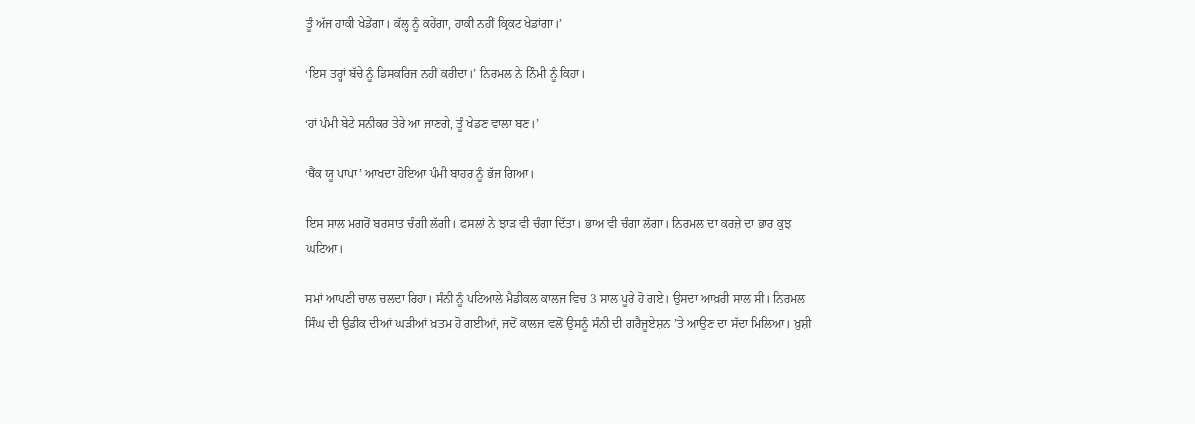ਤੂੰ ਅੱਜ ਹਾਕੀ ਖੇਡੇਂਗਾ। ਕੱਲ੍ਹ ਨੂੰ ਕਹੇਂਗਾ, ਹਾਕੀ ਨਹੀਂ ਕ੍ਰਿਕਟ ਖੇਡਾਂਗਾ।’

‘ਇਸ ਤਰ੍ਹਾਂ ਬੱਚੇ ਨੂੰ ਡਿਸਕਰਿਜ ਨਹੀਂ ਕਰੀਦਾ।’ ਨਿਰਮਲ ਨੇ ਨਿੰਮੀ ਨੂੰ ਕਿਹਾ।

‘ਹਾਂ ਪੰਮੀ ਬੇਟੇ ਸਨੀਕਰ ਤੇਰੇ ਆ ਜਾਣਗੇ, ਤੂੰ ਖੇਡਣ ਵਾਲਾ ਬਣ।’

‘ਥੈਂਕ ਯੂ ਪਾਪਾ’ ਆਖਦਾ ਹੋਇਆ ਪੰਮੀ ਬਾਹਰ ਨੂੰ ਭੱਜ ਗਿਆ।

ਇਸ ਸਾਲ ਮਗਰੋਂ ਬਰਸਾਤ ਚੰਗੀ ਲੱਗੀ। ਫਸਲਾਂ ਨੇ ਝਾੜ ਵੀ ਚੰਗਾ ਦਿੱਤਾ। ਭਾਅ ਵੀ ਚੰਗਾ ਲੱਗਾ। ਨਿਰਮਲ ਦਾ ਕਰਜ਼ੇ ਦਾ ਭਾਰ ਕੁਝ ਘਟਿਆ।

ਸਮਾਂ ਆਪਣੀ ਚਾਲ ਚਲਦਾ ਰਿਹਾ। ਸੰਨੀ ਨੂੰ ਪਟਿਆਲੇ ਮੈਡੀਕਲ ਕਾਲਜ ਵਿਚ 3 ਸਾਲ ਪੂਰੇ ਹੋ ਗਏ। ਉਸਦਾ ਆਖ਼ਰੀ ਸਾਲ ਸੀ। ਨਿਰਮਲ ਸਿੰਘ ਦੀ ਉਡੀਕ ਦੀਆਂ ਘੜੀਆਂ ਖ਼ਤਮ ਹੋ ਗਈਆਂ, ਜਦੋਂ ਕਾਲਜ ਵਲੋਂ ਉਸਨੂੰ ਸੰਨੀ ਦੀ ਗਰੈਜੂਏਸ਼ਨ ’ਤੇ ਆਉਣ ਦਾ ਸੱਦਾ ਮਿਲਿਆ। ਖ਼ੁਸ਼ੀ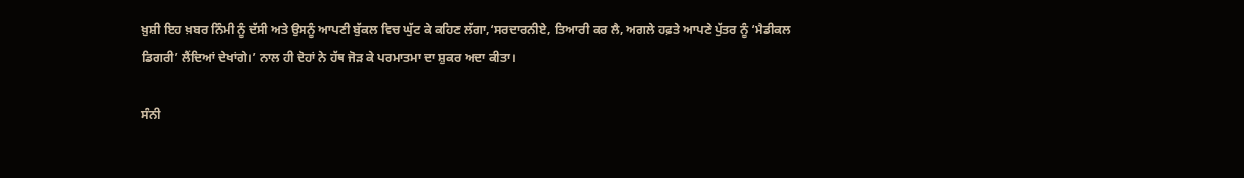ਖ਼ੁਸ਼ੀ ਇਹ ਖ਼ਬਰ ਨਿੰਮੀ ਨੂੰ ਦੱਸੀ ਅਤੇ ਉਸਨੂੰ ਆਪਣੀ ਬੁੱਕਲ ਵਿਚ ਘੁੱਟ ਕੇ ਕਹਿਣ ਲੱਗਾ,‘ਸਰਦਾਰਨੀਏ, ਤਿਆਰੀ ਕਰ ਲੈ, ਅਗਲੇ ਹਫ਼ਤੇ ਆਪਣੇ ਪੁੱਤਰ ਨੂੰ ‘ਮੈਡੀਕਲ ਡਿਗਰੀ’ ਲੈਂਦਿਆਂ ਦੇਖਾਂਗੇ।’ ਨਾਲ ਹੀ ਦੋਹਾਂ ਨੇ ਹੱਥ ਜੋੜ ਕੇ ਪਰਮਾਤਮਾ ਦਾ ਸ਼ੁਕਰ ਅਦਾ ਕੀਤਾ।

ਸੰਨੀ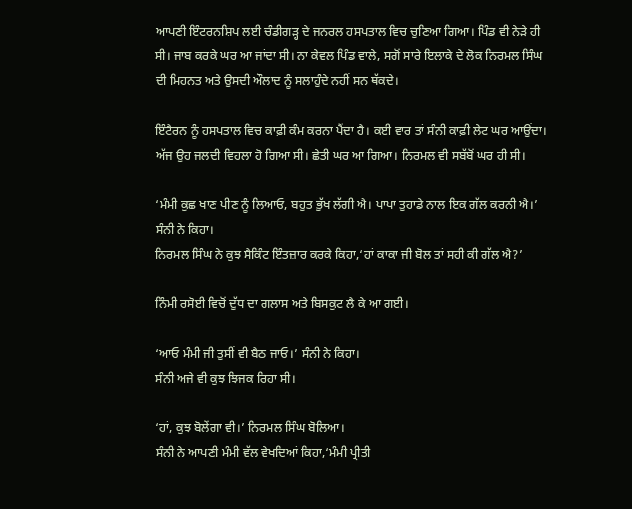ਆਪਣੀ ਇੰਟਰਨਸ਼ਿਪ ਲਈ ਚੰਡੀਗੜ੍ਹ ਦੇ ਜਨਰਲ ਹਸਪਤਾਲ ਵਿਚ ਚੁਣਿਆ ਗਿਆ। ਪਿੰਡ ਵੀ ਨੇੜੇ ਹੀ ਸੀ। ਜਾਬ ਕਰਕੇ ਘਰ ਆ ਜਾਂਦਾ ਸੀ। ਨਾ ਕੇਵਲ ਪਿੰਡ ਵਾਲੇ, ਸਗੋਂ ਸਾਰੇ ਇਲਾਕੇ ਦੇ ਲੋਕ ਨਿਰਮਲ ਸਿੰਘ ਦੀ ਮਿਹਨਤ ਅਤੇ ਉਸਦੀ ਔਲਾਦ ਨੂੰ ਸਲਾਹੁੰਦੇ ਨਹੀਂ ਸਨ ਥੱਕਦੇ।

ਇੰਟੈਰਨ ਨੂੰ ਹਸਪਤਾਲ ਵਿਚ ਕਾਫ਼ੀ ਕੰਮ ਕਰਨਾ ਪੈਂਦਾ ਹੈ। ਕਈ ਵਾਰ ਤਾਂ ਸੰਨੀ ਕਾਫ਼ੀ ਲੇਟ ਘਰ ਆਉਂਦਾ।
ਅੱਜ ਉਹ ਜਲਦੀ ਵਿਹਲਾ ਹੋ ਗਿਆ ਸੀ। ਛੇਤੀ ਘਰ ਆ ਗਿਆ। ਨਿਰਮਲ ਵੀ ਸਬੱਬੋਂ ਘਰ ਹੀ ਸੀ।

‘ਮੰਮੀ ਕੁਛ ਖਾਣ ਪੀਣ ਨੂੰ ਲਿਆਓ, ਬਹੁਤ ਭੁੱਖ ਲੱਗੀ ਐ। ਪਾਪਾ ਤੁਹਾਡੇ ਨਾਲ ਇਕ ਗੱਲ ਕਰਨੀ ਐ।’ ਸੰਨੀ ਨੇ ਕਿਹਾ।
ਨਿਰਮਲ ਸਿੰਘ ਨੇ ਕੁਝ ਸੈਕਿੰਟ ਇੰਤਜ਼ਾਰ ਕਰਕੇ ਕਿਹਾ,‘ਹਾਂ ਕਾਕਾ ਜੀ ਬੋਲ ਤਾਂ ਸਹੀ ਕੀ ਗੱਲ ਐ?’

ਨਿੰਮੀ ਰਸੋਈ ਵਿਚੋਂ ਦੁੱਧ ਦਾ ਗਲਾਸ ਅਤੇ ਬਿਸਕੁਟ ਲੈ ਕੇ ਆ ਗਈ।

‘ਆਓ ਮੰਮੀ ਜੀ ਤੁਸੀਂ ਵੀ ਬੈਠ ਜਾਓ।’ ਸੰਨੀ ਨੇ ਕਿਹਾ।
ਸੰਨੀ ਅਜੇ ਵੀ ਕੁਝ ਝਿਜਕ ਰਿਹਾ ਸੀ।

‘ਹਾਂ, ਕੁਝ ਬੋਲੇਂਗਾ ਵੀ।’ ਨਿਰਮਲ ਸਿੰਘ ਬੋਲਿਆ।
ਸੰਨੀ ਨੇ ਆਪਣੀ ਮੰਮੀ ਵੱਲ ਵੇਖਦਿਆਂ ਕਿਹਾ,‘ਮੰਮੀ ਪ੍ਰੀਤੀ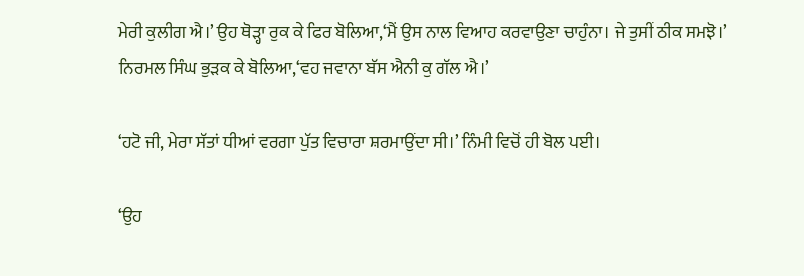ਮੇਰੀ ਕੁਲੀਗ ਐ।’ ਉਹ ਥੋੜ੍ਹਾ ਰੁਕ ਕੇ ਫਿਰ ਬੋਲਿਆ,‘ਮੈਂ ਉਸ ਨਾਲ ਵਿਆਹ ਕਰਵਾਉਣਾ ਚਾਹੁੰਨਾ। ਜੇ ਤੁਸੀਂ ਠੀਕ ਸਮਝੋ।’
ਨਿਰਮਲ ਸਿੰਘ ਭੁੜਕ ਕੇ ਬੋਲਿਆ,‘ਵਹ ਜਵਾਨਾ ਬੱਸ ਐਨੀ ਕੁ ਗੱਲ ਐ।’

‘ਹਟੋ ਜੀ, ਮੇਰਾ ਸੱਤਾਂ ਧੀਆਂ ਵਰਗਾ ਪੁੱਤ ਵਿਚਾਰਾ ਸ਼ਰਮਾਉਂਦਾ ਸੀ।’ ਨਿੰਮੀ ਵਿਚੋਂ ਹੀ ਬੋਲ ਪਈ।

‘ਉਹ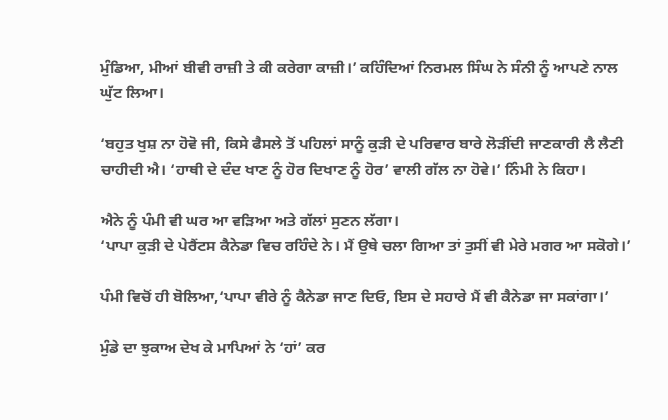ਮੁੰਡਿਆ, ਮੀਆਂ ਬੀਵੀ ਰਾਜ਼ੀ ਤੇ ਕੀ ਕਰੇਗਾ ਕਾਜ਼ੀ।’ ਕਹਿੰਦਿਆਂ ਨਿਰਮਲ ਸਿੰਘ ਨੇ ਸੰਨੀ ਨੂੰ ਆਪਣੇ ਨਾਲ ਘੁੱਟ ਲਿਆ।

‘ਬਹੁਤ ਖੁਸ਼ ਨਾ ਹੋਵੋ ਜੀ, ਕਿਸੇ ਫੈਸਲੇ ਤੋਂ ਪਹਿਲਾਂ ਸਾਨੂੰ ਕੁੜੀ ਦੇ ਪਰਿਵਾਰ ਬਾਰੇ ਲੋੜੀਂਦੀ ਜਾਣਕਾਰੀ ਲੈ ਲੈਣੀ ਚਾਹੀਦੀ ਐ। ‘ਹਾਥੀ ਦੇ ਦੰਦ ਖਾਣ ਨੂੰ ਹੋਰ ਦਿਖਾਣ ਨੂੰ ਹੋਰ’ ਵਾਲੀ ਗੱਲ ਨਾ ਹੋਵੇ।’ ਨਿੰਮੀ ਨੇ ਕਿਹਾ।

ਐਨੇ ਨੂੰ ਪੰਮੀ ਵੀ ਘਰ ਆ ਵੜਿਆ ਅਤੇ ਗੱਲਾਂ ਸੁਣਨ ਲੱਗਾ।
‘ਪਾਪਾ ਕੁੜੀ ਦੇ ਪੇਰੈਂਟਸ ਕੈਨੇਡਾ ਵਿਚ ਰਹਿੰਦੇ ਨੇ। ਮੈਂ ਉਥੇ ਚਲਾ ਗਿਆ ਤਾਂ ਤੁਸੀਂ ਵੀ ਮੇਰੇ ਮਗਰ ਆ ਸਕੋਗੇ।’

ਪੰਮੀ ਵਿਚੋਂ ਹੀ ਬੋਲਿਆ,‘ਪਾਪਾ ਵੀਰੇ ਨੂੰ ਕੈਨੇਡਾ ਜਾਣ ਦਿਓ, ਇਸ ਦੇ ਸਹਾਰੇ ਮੈਂ ਵੀ ਕੈਨੇਡਾ ਜਾ ਸਕਾਂਗਾ।’

ਮੁੰਡੇ ਦਾ ਝੁਕਾਅ ਦੇਖ ਕੇ ਮਾਪਿਆਂ ਨੇ ‘ਹਾਂ’ ਕਰ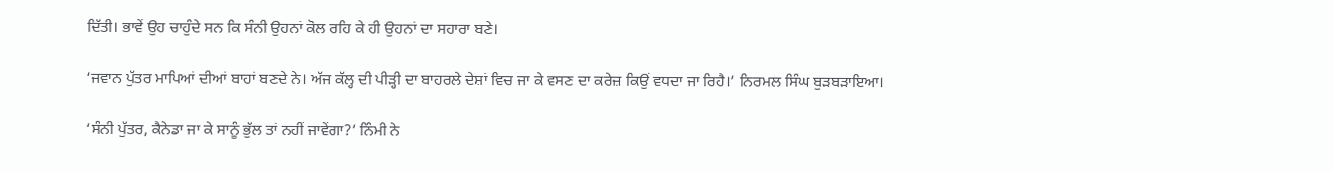ਦਿੱਤੀ। ਭਾਵੇਂ ਉਹ ਚਾਹੁੰਦੇ ਸਨ ਕਿ ਸੰਨੀ ਉਹਨਾਂ ਕੋਲ ਰਹਿ ਕੇ ਹੀ ਉਹਨਾਂ ਦਾ ਸਹਾਰਾ ਬਣੇ।

‘ਜਵਾਨ ਪੁੱਤਰ ਮਾਪਿਆਂ ਦੀਆਂ ਬਾਹਾਂ ਬਣਦੇ ਨੇ। ਅੱਜ ਕੱਲ੍ਹ ਦੀ ਪੀੜ੍ਹੀ ਦਾ ਬਾਹਰਲੇ ਦੇਸ਼ਾਂ ਵਿਚ ਜਾ ਕੇ ਵਸਣ ਦਾ ਕਰੇਜ਼ ਕਿਉਂ ਵਧਦਾ ਜਾ ਰਿਹੈ।’ ਨਿਰਮਲ ਸਿੰਘ ਬੁੜਬੜਾਇਆ।

‘ਸੰਨੀ ਪੁੱਤਰ, ਕੈਨੇਡਾ ਜਾ ਕੇ ਸਾਨੂੰ ਭੁੱਲ ਤਾਂ ਨਹੀਂ ਜਾਵੇਂਗਾ?’ ਨਿੰਮੀ ਨੇ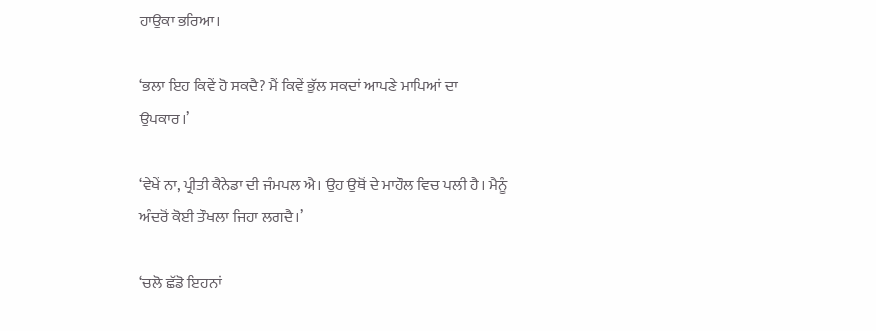ਹਾਉਕਾ ਭਰਿਆ।

‘ਭਲਾ ਇਹ ਕਿਵੇਂ ਹੋ ਸਕਦੈ? ਮੈਂ ਕਿਵੇਂ ਭੁੱਲ ਸਕਦਾਂ ਆਪਣੇ ਮਾਪਿਆਂ ਦਾ ਉਪਕਾਰ।’

‘ਵੇਖੇਂ ਨਾ, ਪ੍ਰੀਤੀ ਕੈਨੇਡਾ ਦੀ ਜੰਮਪਲ ਐ। ਉਹ ਉਥੋਂ ਦੇ ਮਾਹੌਲ ਵਿਚ ਪਲੀ ਹੈ। ਮੈਨੂੰ ਅੰਦਰੋਂ ਕੋਈ ਤੌਖਲਾ ਜਿਹਾ ਲਗਦੈ।’

‘ਚਲੋ ਛੱਡੋ ਇਹਨਾਂ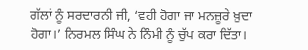ਗੱਲਾਂ ਨੂੰ ਸਰਦਾਰਨੀ ਜੀ, ‘ਵਹੀ ਹੋਗਾ ਜਾ ਮਨਜ਼ੂਰੇ ਖ਼ੁਦਾ ਹੋਗਾ।’ ਨਿਰਮਲ ਸਿੰਘ ਨੇ ਨਿੰਮੀ ਨੂੰ ਚੁੱਪ ਕਰਾ ਦਿੱਤਾ।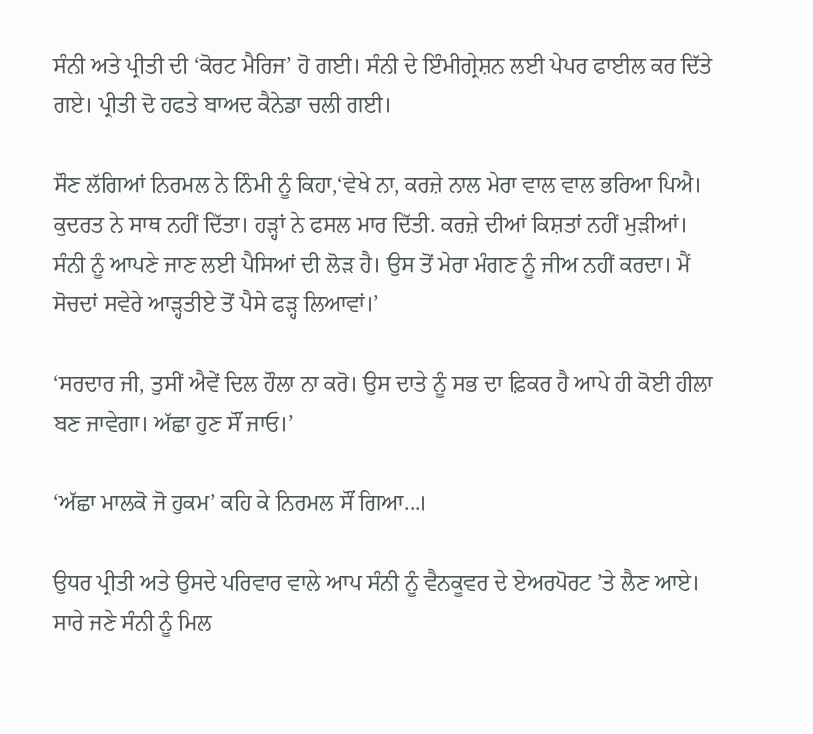ਸੰਨੀ ਅਤੇ ਪ੍ਰੀਤੀ ਦੀ ‘ਕੋਰਟ ਮੈਰਿਜ’ ਹੋ ਗਈ। ਸੰਨੀ ਦੇ ਇੰਮੀਗ੍ਰੇਸ਼ਨ ਲਈ ਪੇਪਰ ਫਾਈਲ ਕਰ ਦਿੱਤੇ ਗਏ। ਪ੍ਰੀਤੀ ਦੋ ਹਫਤੇ ਬਾਅਦ ਕੈਨੇਡਾ ਚਲੀ ਗਈ।

ਸੌਣ ਲੱਗਿਆਂ ਨਿਰਮਲ ਨੇ ਨਿੰਮੀ ਨੂੰ ਕਿਹਾ,‘ਵੇਖੇ ਨਾ, ਕਰਜ਼ੇ ਨਾਲ ਮੇਰਾ ਵਾਲ ਵਾਲ ਭਰਿਆ ਪਿਐ। ਕੁਦਰਤ ਨੇ ਸਾਥ ਨਹੀਂ ਦਿੱਤਾ। ਹੜ੍ਹਾਂ ਨੇ ਫਸਲ ਮਾਰ ਦਿੱਤੀ. ਕਰਜ਼ੇ ਦੀਆਂ ਕਿਸ਼ਤਾਂ ਨਹੀਂ ਮੁੜੀਆਂ। ਸੰਨੀ ਨੂੰ ਆਪਣੇ ਜਾਣ ਲਈ ਪੈਸਿਆਂ ਦੀ ਲੋੜ ਹੈ। ਉਸ ਤੋਂ ਮੇਰਾ ਮੰਗਣ ਨੂੰ ਜੀਅ ਨਹੀਂ ਕਰਦਾ। ਮੈਂ ਸੋਚਦਾਂ ਸਵੇਰੇ ਆੜ੍ਹਤੀਏ ਤੋਂ ਪੈਸੇ ਫੜ੍ਹ ਲਿਆਵਾਂ।’

‘ਸਰਦਾਰ ਜੀ, ਤੁਸੀਂ ਐਵੇਂ ਦਿਲ ਹੌਲਾ ਨਾ ਕਰੋ। ਉਸ ਦਾਤੇ ਨੂੰ ਸਭ ਦਾ ਫ਼ਿਕਰ ਹੈ ਆਪੇ ਹੀ ਕੋਈ ਹੀਲਾ ਬਣ ਜਾਵੇਗਾ। ਅੱਛਾ ਹੁਣ ਸੌਂ ਜਾਓ।’

‘ਅੱਛਾ ਮਾਲਕੋ ਜੋ ਹੁਕਮ’ ਕਹਿ ਕੇ ਨਿਰਮਲ ਸੌਂ ਗਿਆ...।

ਉਧਰ ਪ੍ਰੀਤੀ ਅਤੇ ਉਸਦੇ ਪਰਿਵਾਰ ਵਾਲੇ ਆਪ ਸੰਨੀ ਨੂੰ ਵੈਨਕੂਵਰ ਦੇ ਏਅਰਪੋਰਟ ’ਤੇ ਲੈਣ ਆਏ। ਸਾਰੇ ਜਣੇ ਸੰਨੀ ਨੂੰ ਮਿਲ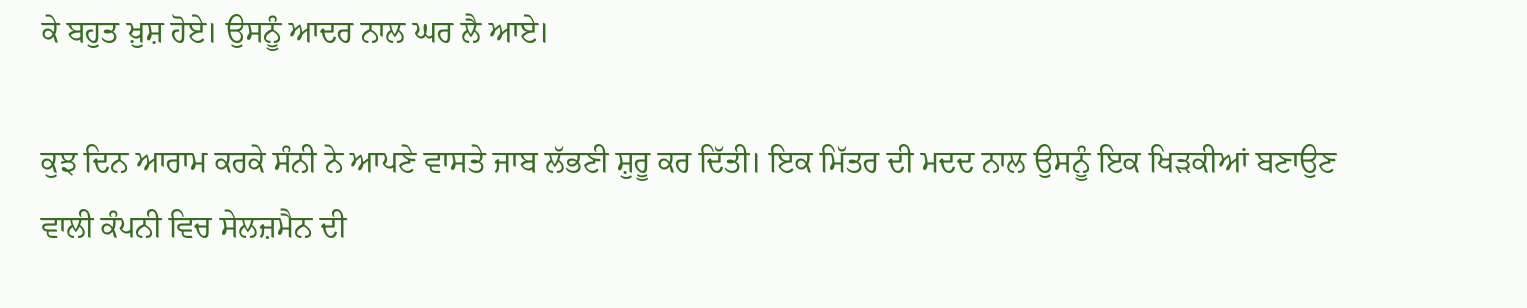ਕੇ ਬਹੁਤ ਖ਼ੁਸ਼ ਹੋਏ। ਉਸਨੂੰ ਆਦਰ ਨਾਲ ਘਰ ਲੈ ਆਏ।

ਕੁਝ ਦਿਨ ਆਰਾਮ ਕਰਕੇ ਸੰਨੀ ਨੇ ਆਪਣੇ ਵਾਸਤੇ ਜਾਬ ਲੱਭਣੀ ਸ਼ੁਰੂ ਕਰ ਦਿੱਤੀ। ਇਕ ਮਿੱਤਰ ਦੀ ਮਦਦ ਨਾਲ ਉਸਨੂੰ ਇਕ ਖਿੜਕੀਆਂ ਬਣਾਉਣ ਵਾਲੀ ਕੰਪਨੀ ਵਿਚ ਸੇਲਜ਼ਮੈਨ ਦੀ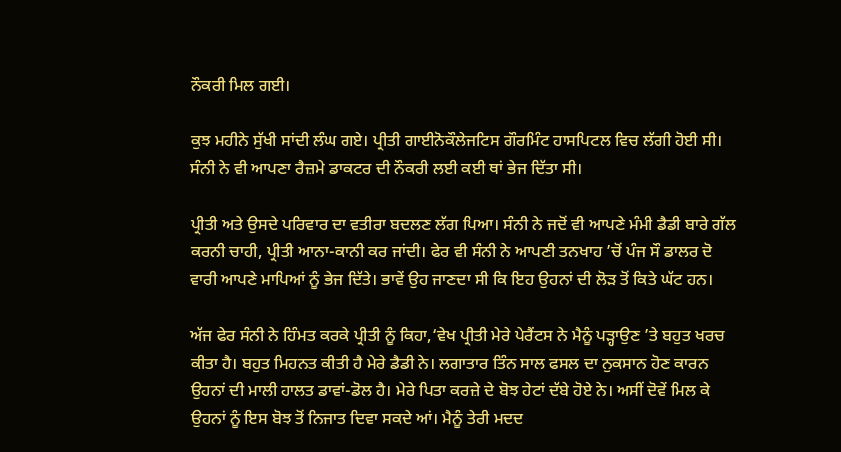ਨੌਕਰੀ ਮਿਲ ਗਈ।

ਕੁਝ ਮਹੀਨੇ ਸੁੱਖੀ ਸਾਂਦੀ ਲੰਘ ਗਏ। ਪ੍ਰੀਤੀ ਗਾਈਨੋਕੌਲੇਜਟਿਸ ਗੌਰਮਿੰਟ ਹਾਸਪਿਟਲ ਵਿਚ ਲੱਗੀ ਹੋਈ ਸੀ। ਸੰਨੀ ਨੇ ਵੀ ਆਪਣਾ ਰੈਜ਼ਮੇ ਡਾਕਟਰ ਦੀ ਨੌਕਰੀ ਲਈ ਕਈ ਥਾਂ ਭੇਜ ਦਿੱਤਾ ਸੀ।

ਪ੍ਰੀਤੀ ਅਤੇ ਉਸਦੇ ਪਰਿਵਾਰ ਦਾ ਵਤੀਰਾ ਬਦਲਣ ਲੱਗ ਪਿਆ। ਸੰਨੀ ਨੇ ਜਦੋਂ ਵੀ ਆਪਣੇ ਮੰਮੀ ਡੈਡੀ ਬਾਰੇ ਗੱਲ ਕਰਨੀ ਚਾਹੀ, ਪ੍ਰੀਤੀ ਆਨਾ-ਕਾਨੀ ਕਰ ਜਾਂਦੀ। ਫੇਰ ਵੀ ਸੰਨੀ ਨੇ ਆਪਣੀ ਤਨਖਾਹ ’ਚੋਂ ਪੰਜ ਸੌ ਡਾਲਰ ਦੋ ਵਾਰੀ ਆਪਣੇ ਮਾਪਿਆਂ ਨੂੰ ਭੇਜ ਦਿੱਤੇ। ਭਾਵੇਂ ਉਹ ਜਾਣਦਾ ਸੀ ਕਿ ਇਹ ਉਹਨਾਂ ਦੀ ਲੋੜ ਤੋਂ ਕਿਤੇ ਘੱਟ ਹਨ।

ਅੱਜ ਫੇਰ ਸੰਨੀ ਨੇ ਹਿੰਮਤ ਕਰਕੇ ਪ੍ਰੀਤੀ ਨੂੰ ਕਿਹਾ,‘ਵੇਖ ਪ੍ਰੀਤੀ ਮੇਰੇ ਪੇਰੈਂਟਸ ਨੇ ਮੈਨੂੰ ਪੜ੍ਹਾਉਣ ’ਤੇ ਬਹੁਤ ਖਰਚ ਕੀਤਾ ਹੈ। ਬਹੁਤ ਮਿਹਨਤ ਕੀਤੀ ਹੈ ਮੇਰੇ ਡੈਡੀ ਨੇ। ਲਗਾਤਾਰ ਤਿੰਨ ਸਾਲ ਫਸਲ ਦਾ ਨੁਕਸਾਨ ਹੋਣ ਕਾਰਨ ਉਹਨਾਂ ਦੀ ਮਾਲੀ ਹਾਲਤ ਡਾਵਾਂ-ਡੋਲ ਹੈ। ਮੇਰੇ ਪਿਤਾ ਕਰਜ਼ੇ ਦੇ ਬੋਝ ਹੇਟਾਂ ਦੱਬੇ ਹੋਏ ਨੇ। ਅਸੀਂ ਦੋਵੇਂ ਮਿਲ ਕੇ ਉਹਨਾਂ ਨੂੰ ਇਸ ਬੋਝ ਤੋਂ ਨਿਜਾਤ ਦਿਵਾ ਸਕਦੇ ਆਂ। ਮੈਨੂੰ ਤੇਰੀ ਮਦਦ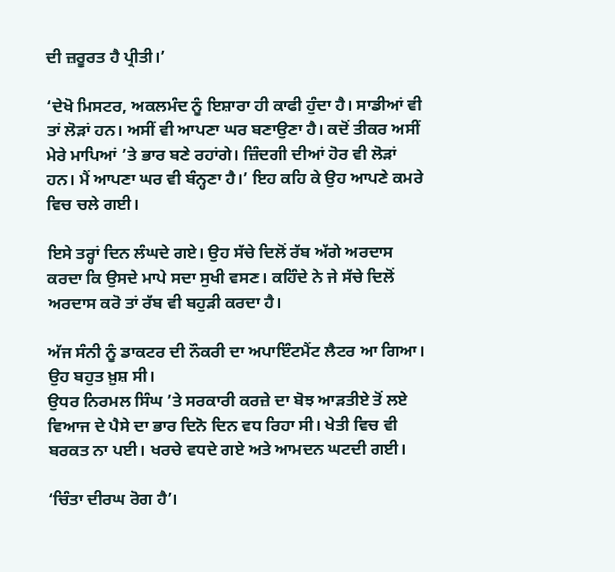ਦੀ ਜ਼ਰੂਰਤ ਹੈ ਪ੍ਰੀਤੀ।’

‘ਦੇਖੋ ਮਿਸਟਰ, ਅਕਲਮੰਦ ਨੂੰ ਇਸ਼ਾਰਾ ਹੀ ਕਾਫੀ ਹੁੰਦਾ ਹੈ। ਸਾਡੀਆਂ ਵੀ ਤਾਂ ਲੋੜਾਂ ਹਨ। ਅਸੀਂ ਵੀ ਆਪਣਾ ਘਰ ਬਣਾਉਣਾ ਹੈ। ਕਦੋਂ ਤੀਕਰ ਅਸੀਂ ਮੇਰੇ ਮਾਪਿਆਂ ’ਤੇ ਭਾਰ ਬਣੇ ਰਹਾਂਗੇ। ਜ਼ਿੰਦਗੀ ਦੀਆਂ ਹੋਰ ਵੀ ਲੋੜਾਂ ਹਨ। ਮੈਂ ਆਪਣਾ ਘਰ ਵੀ ਬੰਨ੍ਹਣਾ ਹੈ।’ ਇਹ ਕਹਿ ਕੇ ਉਹ ਆਪਣੇ ਕਮਰੇ ਵਿਚ ਚਲੇ ਗਈ।

ਇਸੇ ਤਰ੍ਹਾਂ ਦਿਨ ਲੰਘਦੇ ਗਏ। ਉਹ ਸੱਚੇ ਦਿਲੋਂ ਰੱਬ ਅੱਗੇ ਅਰਦਾਸ ਕਰਦਾ ਕਿ ਉਸਦੇ ਮਾਪੇ ਸਦਾ ਸੁਖੀ ਵਸਣ। ਕਹਿੰਦੇ ਨੇ ਜੇ ਸੱਚੇ ਦਿਲੋਂ ਅਰਦਾਸ ਕਰੋ ਤਾਂ ਰੱਬ ਵੀ ਬਹੁੜੀ ਕਰਦਾ ਹੈ।

ਅੱਜ ਸੰਨੀ ਨੂੰ ਡਾਕਟਰ ਦੀ ਨੌਕਰੀ ਦਾ ਅਪਾਇੰਟਮੈਂਟ ਲੈਟਰ ਆ ਗਿਆ। ਉਹ ਬਹੁਤ ਖ਼ੁਸ਼ ਸੀ।
ਉਧਰ ਨਿਰਮਲ ਸਿੰਘ ’ਤੇ ਸਰਕਾਰੀ ਕਰਜ਼ੇ ਦਾ ਬੋਝ ਆੜਤੀਏ ਤੋਂ ਲਏ ਵਿਆਜ ਦੇ ਪੈਸੇ ਦਾ ਭਾਰ ਦਿਨੋ ਦਿਨ ਵਧ ਰਿਹਾ ਸੀ। ਖੇਤੀ ਵਿਚ ਵੀ ਬਰਕਤ ਨਾ ਪਈ। ਖਰਚੇ ਵਧਦੇ ਗਏ ਅਤੇ ਆਮਦਨ ਘਟਦੀ ਗਈ।

‘ਚਿੰਤਾ ਦੀਰਘ ਰੋਗ ਹੈ’।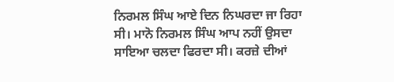ਨਿਰਮਲ ਸਿੰਘ ਆਏ ਦਿਨ ਨਿਘਰਦਾ ਜਾ ਰਿਹਾ ਸੀ। ਮਾਨੋ ਨਿਰਮਲ ਸਿੰਘ ਆਪ ਨਹੀਂ ਉਸਦਾ ਸਾਇਆ ਚਲਦਾ ਫਿਰਦਾ ਸੀ। ਕਰਜ਼ੇ ਦੀਆਂ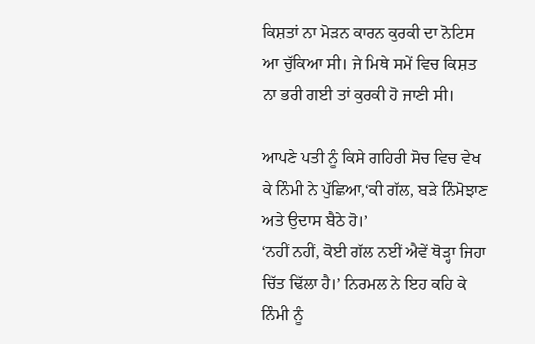ਕਿਸ਼ਤਾਂ ਨਾ ਮੋੜਨ ਕਾਰਨ ਕੁਰਕੀ ਦਾ ਨੋਟਿਸ ਆ ਚੁੱਕਿਆ ਸੀ। ਜੇ ਮਿਥੇ ਸਮੇਂ ਵਿਚ ਕਿਸ਼ਤ ਨਾ ਭਰੀ ਗਈ ਤਾਂ ਕੁਰਕੀ ਹੋ ਜਾਣੀ ਸੀ।

ਆਪਣੇ ਪਤੀ ਨੂੰ ਕਿਸੇ ਗਹਿਰੀ ਸੋਚ ਵਿਚ ਵੇਖ ਕੇ ਨਿੰਮੀ ਨੇ ਪੁੱਛਿਆ,‘ਕੀ ਗੱਲ, ਬੜੇ ਨਿੰਮੋਝਾਣ ਅਤੇ ਉਦਾਸ ਬੈਠੇ ਹੋ।’
‘ਨਹੀਂ ਨਹੀਂ, ਕੋਈ ਗੱਲ ਨਈਂ ਐਵੇਂ ਥੋੜ੍ਹਾ ਜਿਹਾ ਚਿੱਤ ਢਿੱਲਾ ਹੈ।’ ਨਿਰਮਲ ਨੇ ਇਹ ਕਹਿ ਕੇ ਨਿੰਮੀ ਨੂੰ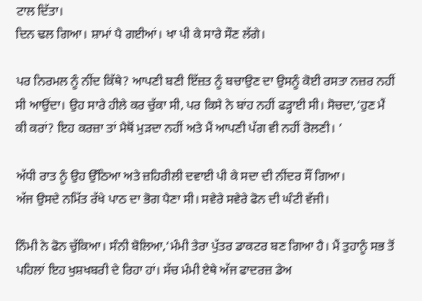ਟਾਲ ਦਿੱਤਾ।
ਦਿਨ ਢਲ ਗਿਆ। ਸ਼ਾਮਾਂ ਪੈ ਗਈਆਂ। ਖਾ ਪੀ ਕੇ ਸਾਰੇ ਸੌਣ ਲੱਗੇ।

ਪਰ ਨਿਰਮਲ ਨੂੰ ਨੀਂਦ ਕਿੱਥੇ? ਆਪਣੀ ਬਣੀ ਇੱਜ਼ਤ ਨੂੰ ਬਚਾਉਣ ਦਾ ਉਸਨੂੰ ਕੋਈ ਰਸਤਾ ਨਜ਼ਰ ਨਹੀਂ ਸੀ ਆਉਂਦਾ। ਉਹ ਸਾਰੇ ਹੀਲੇ ਕਰ ਚੁੱਕਾ ਸੀ, ਪਰ ਕਿਸੇ ਨੇ ਬਾਂਹ ਨਹੀਂ ਫੜ੍ਹਾਈ ਸੀ। ਸੋਚਦਾ,‘ਹੁਣ ਮੈਂ ਕੀ ਕਰਾਂ? ਇਹ ਕਰਜ਼ਾ ਤਾਂ ਮੈਥੋਂ ਮੁੜਦਾ ਨਹੀਂ ਅਤੇ ਮੈਂ ਆਪਣੀ ਪੱਗ ਵੀ ਨਹੀਂ ਰੋਲਣੀ। ’

ਅੱਧੀ ਰਾਤ ਨੂੰ ਉਹ ਉੱਠਿਆ ਅਤੇ ਜ਼ਹਿਰੀਲੀ ਦਵਾਈ ਪੀ ਕੇ ਸਦਾ ਦੀ ਨੀਂਦਰ ਸੌਂ ਗਿਆ।
ਅੱਜ ਉਸਦੇ ਨਮਿੱਤ ਰੱਖੇ ਪਾਠ ਦਾ ਭੋਗ ਪੈਣਾ ਸੀ। ਸਵੇਰੇ ਸਵੇਰੇ ਫੋਨ ਦੀ ਘੰਟੀ ਵੱਜੀ।

ਨਿੰਮੀ ਨੇ ਫੋਨ ਚੁੱਕਿਆ। ਸੰਨੀ ਬੋਲਿਆ,‘ਮੰਮੀ ਤੇਰਾ ਪੁੱਤਰ ਡਾਕਟਰ ਬਣ ਗਿਆ ਹੈ। ਮੈਂ ਤੁਹਾਨੂੰ ਸਭ ਤੋਂ ਪਹਿਲਾਂ ਇਹ ਖੁਸ਼ਖਬਰੀ ਦੇ ਰਿਹਾ ਹਾਂ। ਸੱਚ ਮੰਮੀ ਏਥੇ ਅੱਜ ਫਾਦਰਜ਼ ਡੇਅ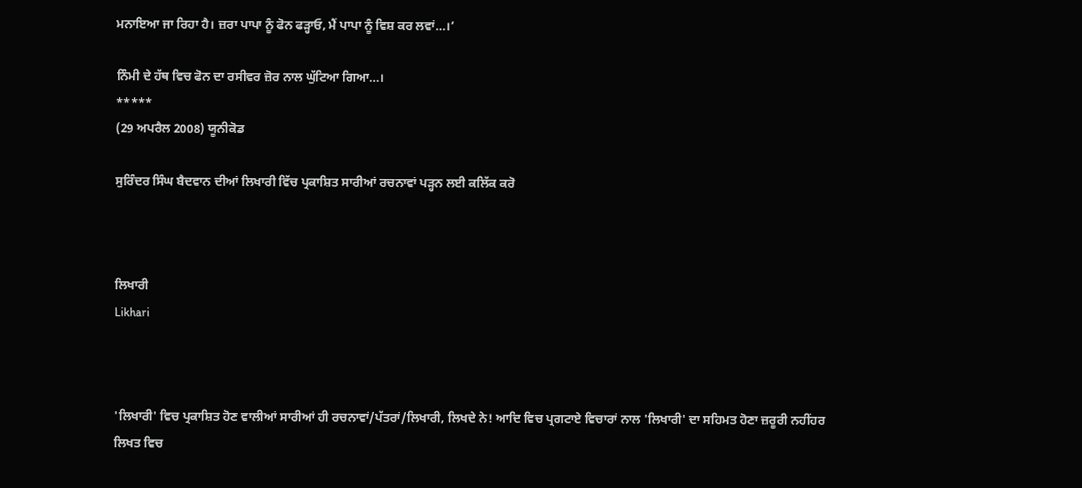ਮਨਾਇਆ ਜਾ ਰਿਹਾ ਹੈ। ਜ਼ਰਾ ਪਾਪਾ ਨੂੰ ਫੋਨ ਫੜ੍ਹਾਓ, ਮੈਂ ਪਾਪਾ ਨੂੰ ਵਿਸ਼ ਕਰ ਲਵਾਂ…।’

ਨਿੰਮੀ ਦੇ ਹੱਥ ਵਿਚ ਫੋਨ ਦਾ ਰਸੀਵਰ ਜ਼ੋਰ ਨਾਲ ਘੁੱਟਿਆ ਗਿਆ…।
*****
(29 ਅਪਰੈਲ 2008) ਯੂਨੀਕੋਡ

ਸੁਰਿੰਦਰ ਸਿੰਘ ਬੈਦਵਾਨ ਦੀਆਂ ਲਿਖਾਰੀ ਵਿੱਚ ਪ੍ਰਕਾਸ਼ਿਤ ਸਾਰੀਆਂ ਰਚਨਾਵਾਂ ਪੜ੍ਹਨ ਲਈ ਕਲਿੱਕ ਕਰੋ



ਲਿਖਾਰੀ
Likhari



'ਲਿਖਾਰੀ' ਵਿਚ ਪ੍ਰਕਾਸ਼ਿਤ ਹੋਣ ਵਾਲੀਆਂ ਸਾਰੀਆਂ ਹੀ ਰਚਨਾਵਾਂ/ਪੱਤਰਾਂ/ਲਿਖਾਰੀ, ਲਿਖਦੇ ਨੇ! ਆਦਿ ਵਿਚ ਪ੍ਰਗਟਾਏ ਵਿਚਾਰਾਂ ਨਾਲ 'ਲਿਖਾਰੀ' ਦਾ ਸਹਿਮਤ ਹੋਣਾ ਜ਼ਰੂਰੀ ਨਹੀਂਹਰ ਲਿਖਤ ਵਿਚ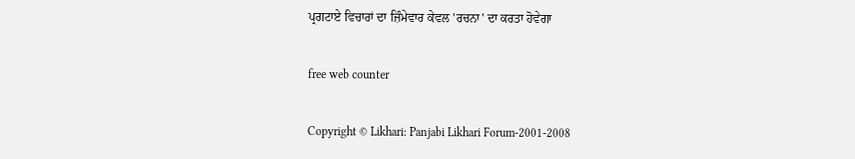ਪ੍ਰਗਟਾਏ ਵਿਚਾਰਾਂ ਦਾ ਜ਼ਿੰਮੇਵਾਰ ਕੇਵਲ 'ਰਚਨਾ' ਦਾ ਕਰਤਾ ਹੋਵੇਗਾ

free web counter

Copyright © Likhari: Panjabi Likhari Forum-2001-2008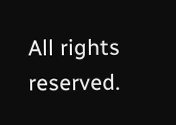All rights reserved.